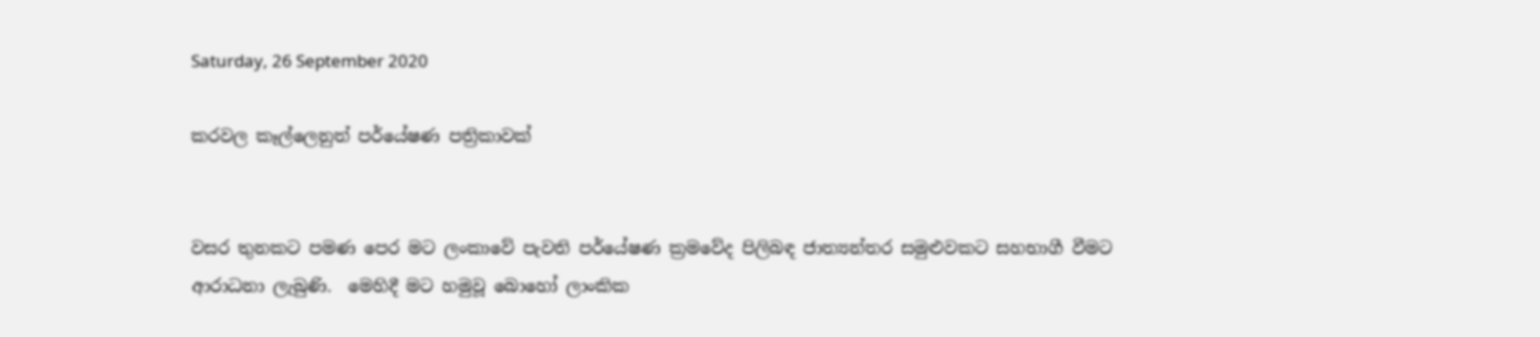Saturday, 26 September 2020

කරවල කෑල්ලෙනුත් පර්යේෂණ පත්‍රිකාවක්


වසර තුනකට පමණ පෙර මට ලංකාවේ පැවති පර්යේෂණ ක්‍රමවේද පිලිබඳ ජාත්‍යන්තර සමුළුවකට සහභාගී වීමට ආරාධනා ලැබුණි.  මෙහිදී මට හමුවූ බොහෝ ලාංකික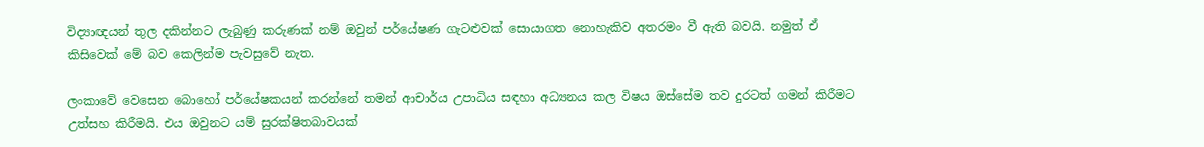විද්‍යාඥයන් තුල දකින්නට ලැබුණු කරුණක් නම් ඔවුන් පර්යේෂණ ගැටළුවක් සොයාගත නොහැකිව අතරමං වී ඇති බවයි. නමුත් ඒ කිසිවෙක් මේ බව කෙලින්ම පැවසුවේ නැත.

ලංකාවේ වෙසෙන බොහෝ පර්යේෂකයන් කරන්නේ තමන් ආචාර්ය උපාධිය සඳහා අධ්‍යනය කල විෂය ඔස්සේම තව දුරටත් ගමන් කිරීමට උත්සහ කිරීමයි. එය ඔවුනට යම් සුරක්ෂිතබාවයක්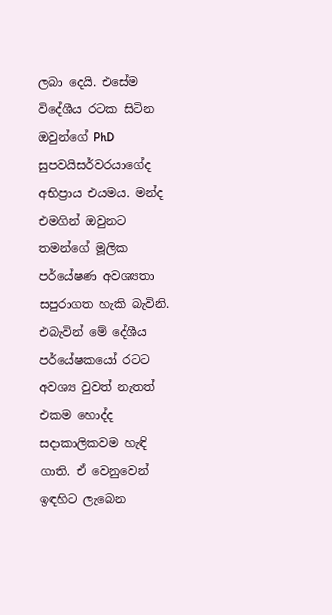ලබා දෙයි. එසේම විදේශීය රටක සිටින ඔවුන්ගේ PhD  සුපවයිසර්වරයාගේද අභිප්‍රාය එයමය. මන්ද එමගින් ඔවුනට තමන්ගේ මූලික පර්යේෂණ අවශ්‍යතා සපුරාගත හැකි බැවිනි.  එබැවින් මේ දේශීය පර්යේෂකයෝ රටට අවශ්‍ය වුවත් නැතත් එකම හොද්ද සදාකාලිකවම හැඳි ගාති. ඒ වෙනුවෙන් ඉඳහිට ලැබෙන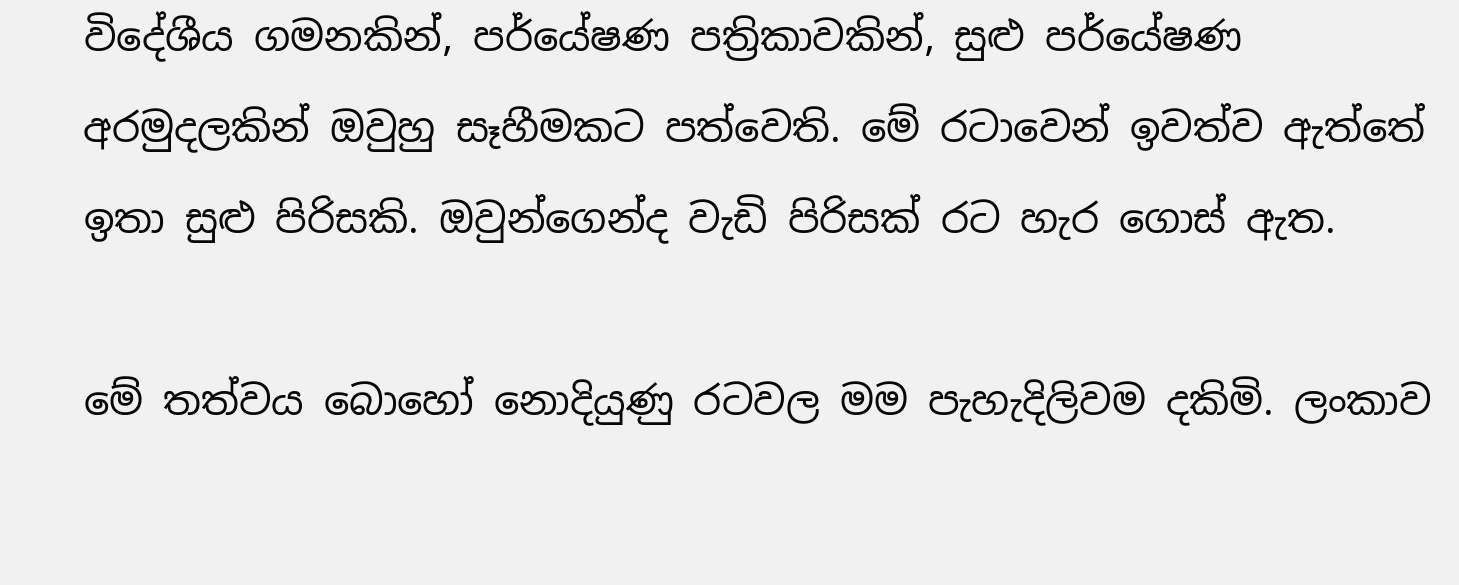විදේශීය ගමනකින්, පර්යේෂණ පත්‍රිකාවකින්, සුළු පර්යේෂණ අරමුදලකින් ඔවුහු සෑහීමකට පත්වෙති. මේ රටාවෙන් ඉවත්ව ඇත්තේ ඉතා සුළු පිරිසකි. ඔවුන්ගෙන්ද වැඩි පිරිසක් රට හැර ගොස් ඇත.

මේ තත්වය බොහෝ නොදියුණු රටවල මම පැහැදිලිවම දකිමි. ලංකාව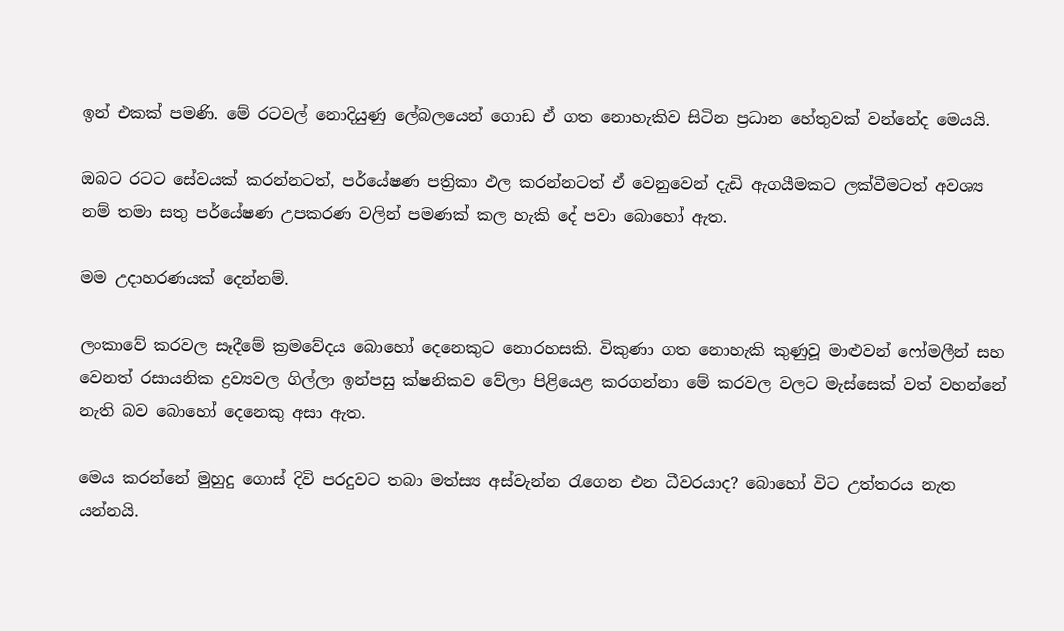ඉන් එකක් පමණි. මේ රටවල් නොදියුණු ලේබලයෙන් ගොඩ ඒ ගත නොහැකිව සිටින ප්‍රධාන හේතුවක් වන්නේද මෙයයි.

ඔබට රටට සේවයක් කරන්නටත්, පර්යේෂණ පත්‍රිකා ඵල කරන්නටත් ඒ වෙනුවෙන් දැඩි ඇගයීමකට ලක්වීමටත් අවශ්‍ය නම් තමා සතු පර්යේෂණ උපකරණ වලින් පමණක් කල හැකි දේ පවා බොහෝ ඇත.

මම උදාහරණයක් දෙන්නම්.

ලංකාවේ කරවල සෑදීමේ ක්‍රමවේදය බොහෝ දෙනෙකුට නොරහසකි. විකුණා ගත නොහැකි කුණුවූ මාළුවන් ෆෝමලීන් සහ වෙනත් රසායනික ද්‍රව්‍යවල ගිල්ලා ඉන්පසු ක්ෂනිකව වේලා පිළියෙළ කරගන්නා මේ කරවල වලට මැස්සෙක් වත් වහන්නේ නැති බව බොහෝ දෙනෙකු අසා ඇත.

මෙය කරන්නේ මුහුදු ගොස් දිවි පරදුවට තබා මත්ස්‍ය අස්වැන්න රැගෙන එන ධීවරයාද? බොහෝ විට උත්තරය නැත යන්නයි.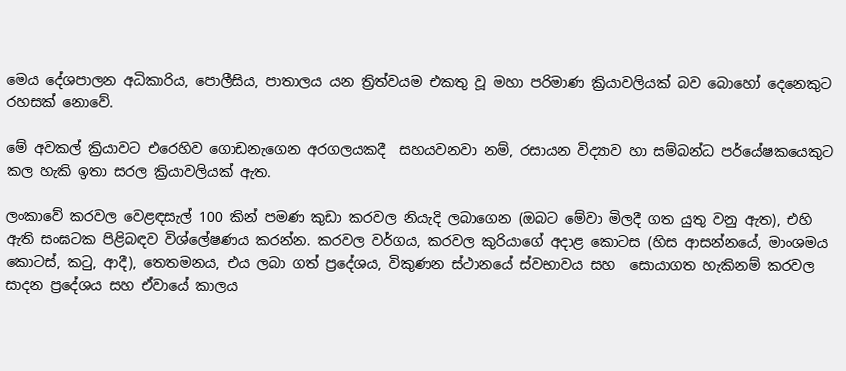මෙය දේශපාලන අධිකාරිය, පොලීසිය, පාතාලය යන ත්‍රිත්වයම එකතු වූ මහා පරිමාණ ක්‍රියාවලියක් බව බොහෝ දෙනෙකුට රහසක් නොවේ.

මේ අවකල් ක්‍රියාවට එරෙහිව ගොඩනැගෙන අරගලයකදී  සහයවනවා නම්, රසායන විද්‍යාව හා සම්බන්ධ පර්යේෂකයෙකුට කල හැකි ඉතා සරල ක්‍රියාවලියක් ඇත.

ලංකාවේ කරවල වෙළඳසැල් 100 කින් පමණ කුඩා කරවල නියැදි ලබාගෙන (ඔබට මේවා මිලදී ගත යුතු වනු ඇත), එහි ඇති සංඝටක පිළිබඳව විශ්ලේෂණය කරන්න. කරවල වර්ගය, කරවල කුරියාගේ අදාළ කොටස (හිස ආසන්නයේ, මාංශමය කොටස්, කටු, ආදී), තෙතමනය, එය ලබා ගත් ප්‍රදේශය, විකුණන ස්ථානයේ ස්වභාවය සහ  සොයාගත හැකිනම් කරවල සාදන ප්‍රදේශය සහ ඒවායේ කාලය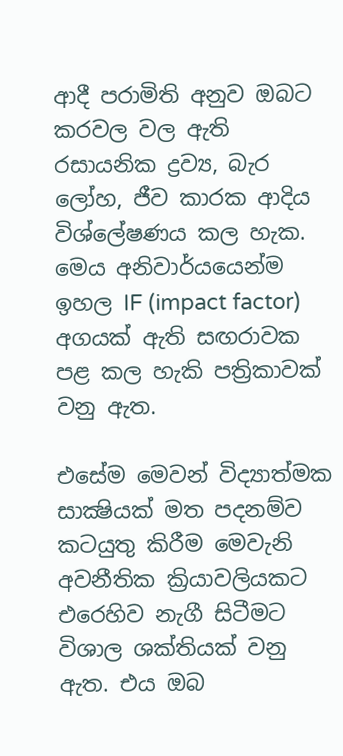ආදී පරාමිති අනුව ඔබට කරවල වල ඇති රසායනික ද්‍රව්‍ය, බැර ලෝහ, ජීව කාරක ආදිය විශ්ලේෂණය කල හැක. මෙය අනිවාර්යයෙන්ම ඉහල IF (impact factor) අගයක් ඇති සඟරාවක පළ කල හැකි පත්‍රිකාවක් වනු ඇත.

එසේම මෙවන් විද්‍යාත්මක සාක්‍ෂියක් මත පදනම්ව කටයුතු කිරීම මෙවැනි අවනීතික ක්‍රියාවලියකට එරෙහිව නැගී සිටීමට විශාල ශක්තියක් වනු ඇත. එය ඔබ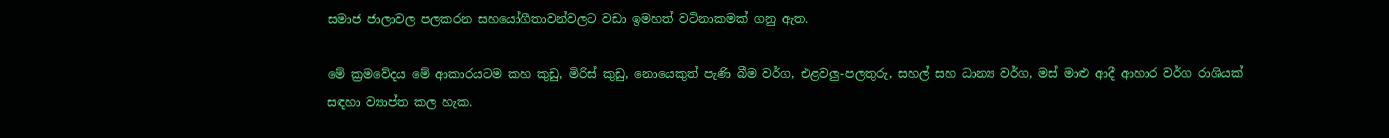සමාජ ජාලාවල පලකරන සහයෝගීතාවන්වලට වඩා ඉමහත් වටිනාකමක් ගනු ඇත.

මේ ක්‍රමවේදය මේ ආකාරයටම කහ කුඩු, මිරිස් කුඩු, නොයෙකුත් පැණි බීම වර්ග, එළවලු-පලතුරු, සහල් සහ ධාන්‍ය වර්ග, මස් මාළු ආදී ආහාර වර්ග රාශියක් සඳහා ව්‍යාප්ත කල හැක.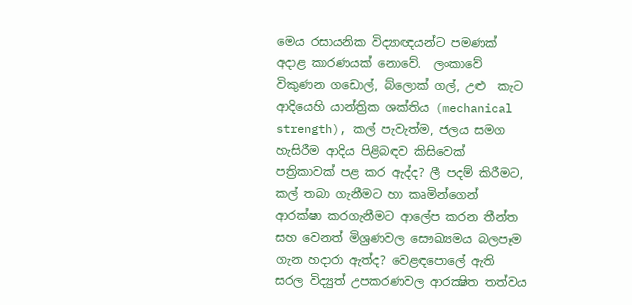මෙය රසායනික විද්‍යාඥයන්ට පමණක් අදාළ කාරණයක් නොවේ.  ලංකාවේ විකුණන ගඩොල්, බ්ලොක් ගල්, උළු  කැට ආදියෙහි යාන්ත්‍රික ශක්තිය (mechanical strength), කල් පැවැත්ම, ජලය සමග හැසිරීම ආදිය පිළිබඳව කිසිවෙක් පත්‍රිකාවක් පළ කර ඇද්ද? ලී පදම් කිරීමට, කල් තබා ගැනීමට හා කෘමින්ගෙන් ආරක්ෂා කරගැනීමට ආලේප කරන තීන්ත සහ වෙනත් මිශ්‍රණවල සෞඛ්‍යමය බලපෑම ගැන හදාරා ඇත්ද? වෙළඳපොලේ ඇති සරල විද්‍යුත් උපකරණවල ආරක්‍ෂිත තත්වය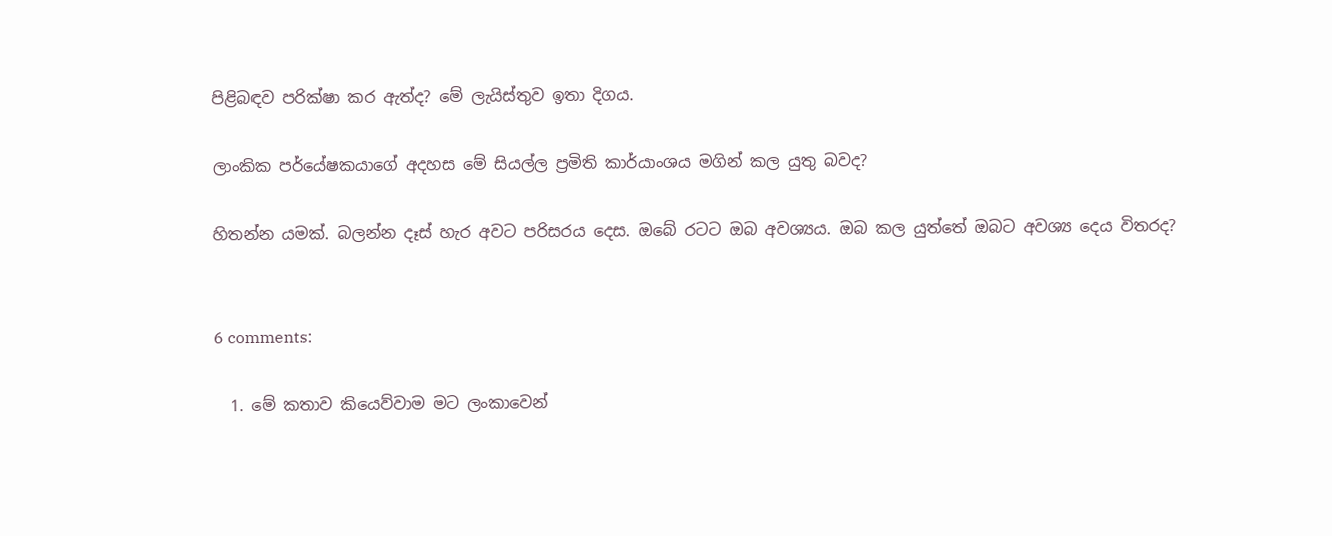පිළිබඳව පරික්ෂා කර ඇත්ද? මේ ලැයිස්තුව ඉතා දිගය.

ලාංකික පර්යේෂකයාගේ අදහස මේ සියල්ල ප්‍රමිති කාර්යාංශය මගින් කල යුතු බවද?

හිතන්න යමක්. බලන්න දෑස් හැර අවට පරිසරය දෙස. ඔබේ රටට ඔබ අවශ්‍යය. ඔබ කල යුත්තේ ඔබට අවශ්‍ය දෙය විතරද?


6 comments:

  1. මේ කතාව කියෙව්වාම මට ලංකාවෙන්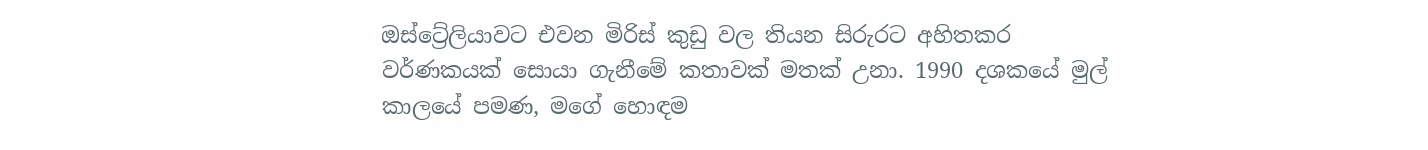ඔස්ට්‍රේලියාවට එවන මිරිස් කුඩු වල තියන සිරුරට අහිතකර වර්ණකයක් සොයා ගැනීමේ කතාවක් මතක් උනා. 1990 දශකයේ මුල් කාලයේ පමණ, මගේ හොඳම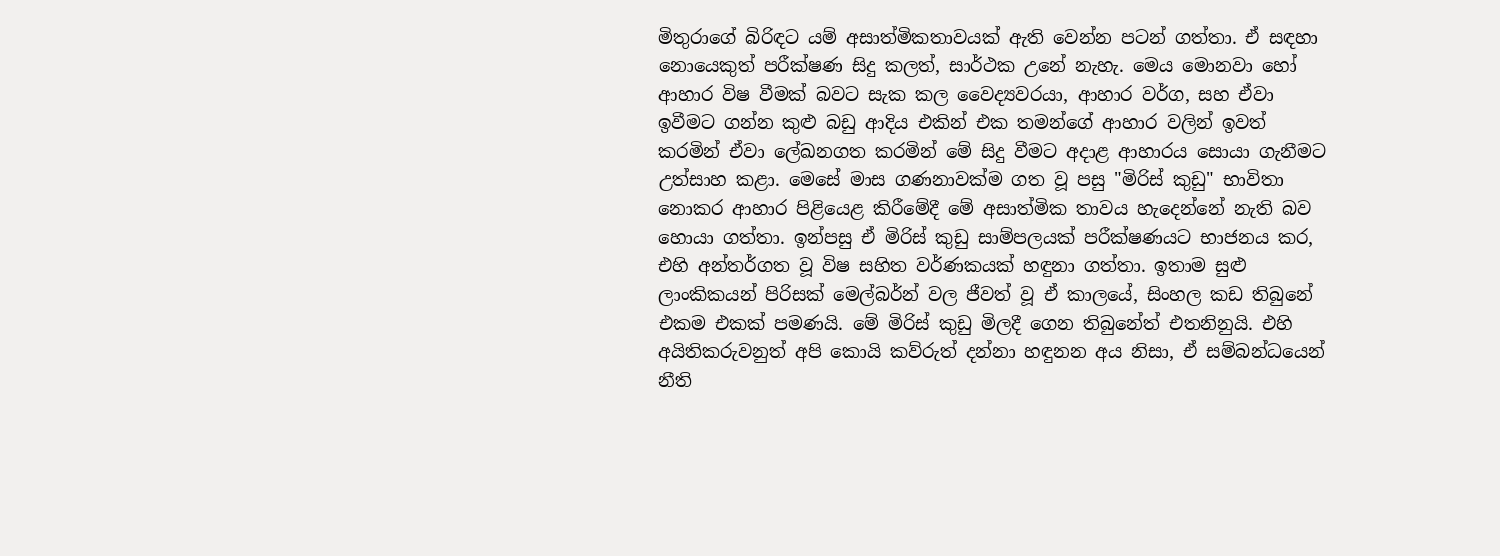මිතුරාගේ බිරිඳට යම් අසාත්මිකතාවයක් ඇති වෙන්න පටන් ගත්තා. ඒ සඳහා නොයෙකුත් පරීක්ෂණ සිදු කලත්, සාර්ථක උනේ නැහැ. මෙය මොනවා හෝ ආහාර විෂ වීමක් බවට සැක කල වෛද්‍යවරයා, ආහාර වර්ග, සහ ඒවා ඉවීමට ගන්න කුළු බඩු ආදිය එකින් එක තමන්ගේ ආහාර වලින් ඉවත් කරමින් ඒවා ලේඛනගත කරමින් මේ සිදු වීමට අදාළ ආහාරය සොයා ගැනීමට උත්සාහ කළා. මෙසේ මාස ගණනාවක්ම ගත වූ පසු "මිරිස් කුඩු" භාවිතා නොකර ආහාර පිළියෙළ කිරීමේදී මේ අසාත්මික තාවය හැදෙන්නේ නැති බව හොයා ගත්තා. ඉන්පසු ඒ මිරිස් කුඩු සාම්පලයක් පරීක්ෂණයට භාජනය කර, එහි අන්තර්ගත වූ විෂ සහිත වර්ණකයක් හඳුනා ගත්තා. ඉතාම සුළු ලාංකිකයන් පිරිසක් මෙල්බර්න් වල ජීවත් වූ ඒ කාලයේ, සිංහල කඩ තිබුනේ එකම එකක් පමණයි. මේ මිරිස් කුඩු මිලදී ගෙන තිබුනේත් එතනිනුයි. එහි අයිතිකරුවනුත් අපි කොයි කව්රුත් දන්නා හඳුනන අය නිසා, ඒ සම්බන්ධයෙන් නීති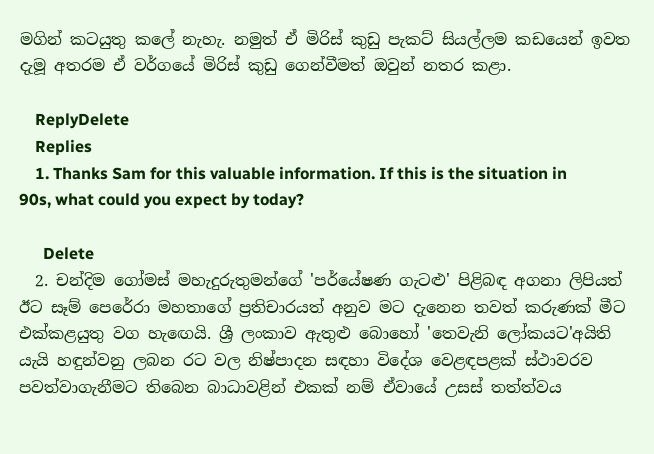මගින් කටයුතු කලේ නැහැ. නමුත් ඒ මිරිස් කුඩු පැකට් සියල්ලම කඩයෙන් ඉවත දැමූ අතරම ඒ වර්ගයේ මිරිස් කුඩු ගෙන්වීමත් ඔවුන් නතර කළා.

    ReplyDelete
    Replies
    1. Thanks Sam for this valuable information. If this is the situation in 90s, what could you expect by today?

      Delete
  2. චන්දිම ගෝමස් මහැදුරුතුමන්ගේ 'පර්යේෂණ ගැටළු' පිළිබඳ අගනා ලිපියත් ඊට සෑම් පෙරේරා මහතාගේ ප්‍රතිචාරයත් අනුව මට දැනෙන තවත් කරුණක් මීට එක්කළයුතු වග හැඟෙයි. ශ්‍රී ලංකාව ඇතුළු බොහෝ 'තෙවැනි ලෝකයට'අයිති යැයි හඳුන්වනු ලබන රට වල නිෂ්පාදන සඳහා විදේශ වෙළඳපළක් ස්ථාවරව පවත්වාගැනීමට තිබෙන බාධාවළින් එකක් නම් ඒවායේ උසස් තත්ත්වය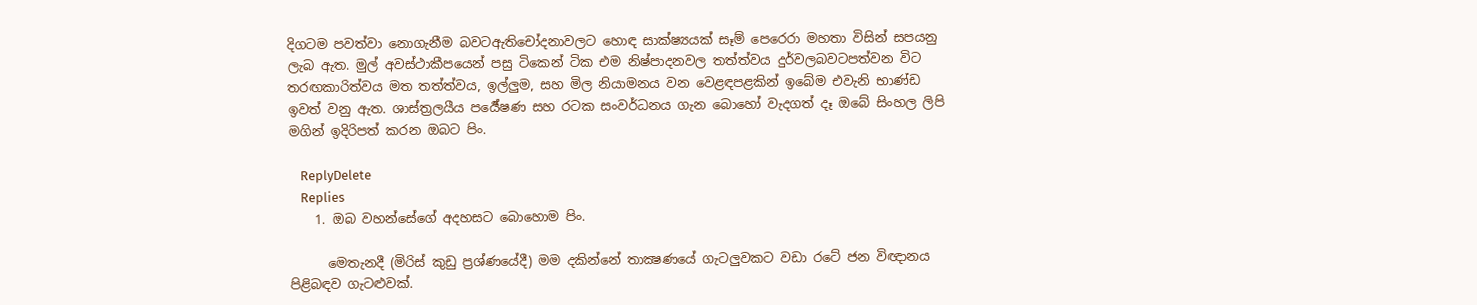දිගටම පවත්වා නොගැනීම බවටඇතිචෝදනාවලට හොඳ සාක්ෂ්‍යයක් සෑම් පෙරෙරා මහතා විසින් සපයනු ලැබ ඇත. මුල් අවස්ථාකීපයෙන් පසු ටිකෙන් ටික එම නිෂ්පාදනවල තත්ත්වය දුර්වලබවටපත්වන විට තරඟකාරිත්වය මත තත්ත්වය, ඉල්ලුම, සහ මිල නියාමනය වන වෙළඳපළකින් ඉබේම එවැනි භාණ්ඩ ඉවත් වනු ඇත. ශාස්ත්‍රලයීය පර්‍යේෂණ සහ රටක සංවර්ධනය ගැන බොහෝ වැදගත් දෑ ඔබේ සිංහල ලිපි මගින් ඉදිරිපත් කරන ඔබට පිං.

    ReplyDelete
    Replies
    1. ඔබ වහන්සේගේ අදහසට බොහොම පිං.

      මෙතැනදී (මිරිස් කුඩු ප්‍රශ්ණයේදී) මම දකින්නේ තාක්‍ෂණයේ ගැටලුවකට වඩා රටේ ජන විඥානය පිළිබඳව ගැටළුවක්.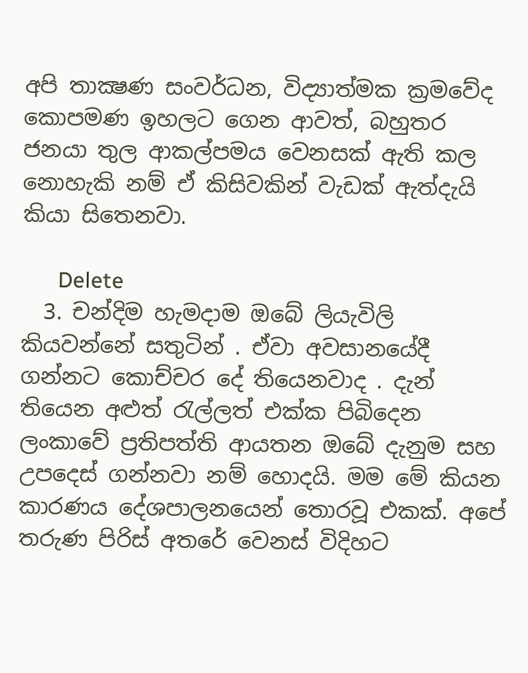අපි තාක්‍ෂණ සංවර්ධන, විද්‍යාත්මක ක්‍රමවේද කොපමණ ඉහලට ගෙන ආවත්, බහුතර ජනයා තුල ආකල්පමය වෙනසක් ඇති කල නොහැකි නම් ඒ කිසිවකින් වැඩක් ඇත්දැයි කියා සිතෙනවා.

      Delete
  3. චන්දිම හැමදාම ඔබේ ලියැවිලි කියවන්නේ සතුටින් . ඒවා අවසානයේදී ගන්නට කොච්චර දේ තියෙනවාද . දැන් තියෙන අළුත් රැල්ලත් එක්ක පිබිදෙන ලංකාවේ ප්‍රතිපත්ති ආයතන ඔබේ දැනුම සහ උපදෙස් ගන්නවා නම් හොදයි. මම මේ කියන කාරණය දේශපාලනයෙන් තොරවූ එකක්. අපේ තරුණ පිරිස් අතරේ වෙනස් විදිහට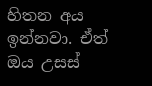හිතන අය ඉන්නවා. ඒත් ඔය උසස්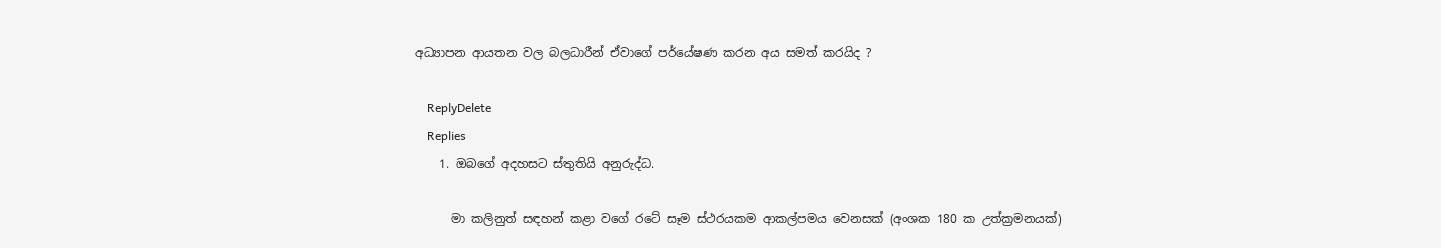අධ්‍යාපන ආයතන වල බලධාරීන් ඒවාගේ පර්යේෂණ කරන අය සමත් කරයිද ?

    ReplyDelete
    Replies
    1. ඔබගේ අදහසට ස්තුතියි අනුරුද්ධ.

      මා කලිනුත් සඳහන් කළා වගේ රටේ සෑම ස්ථරයකම ආකල්පමය වෙනසක් (අංශක 180 ක උත්ක්‍රමනයක්)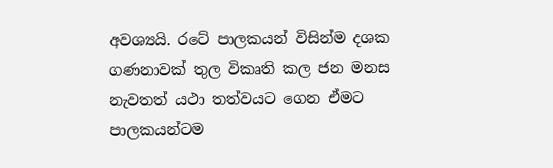අවශ්‍යයි. රටේ පාලකයන් විසින්ම දශක ගණනාවක් තුල විකෘති කල ජන මනස නැවතත් යථා තත්වයට ගෙන ඒමට පාලකයන්ටම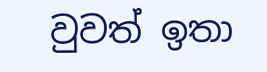වුවත් ඉතා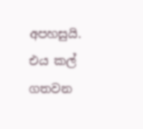අපහසුයි. එය කල් ගතවන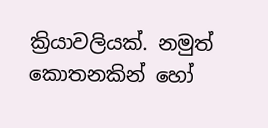ක්‍රියාවලියක්. නමුත් කොතනකින් හෝ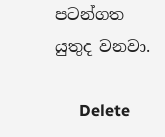පටන්ගත යුතුද වනවා.

      Delete